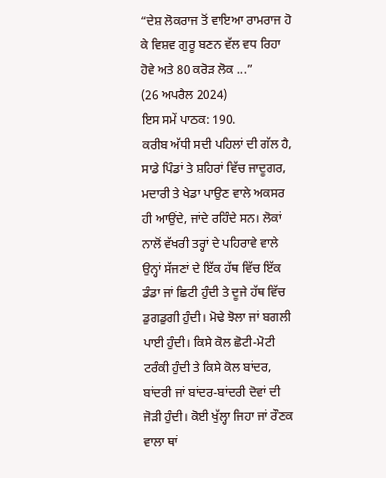“ਦੇਸ਼ ਲੋਕਰਾਜ ਤੋਂ ਵਾਇਆ ਰਾਮਰਾਜ ਹੋ ਕੇ ਵਿਸ਼ਵ ਗੁਰੂ ਬਣਨ ਵੱਲ ਵਧ ਰਿਹਾ ਹੋਵੇ ਅਤੇ 80 ਕਰੋੜ ਲੋਕ ...”
(26 ਅਪਰੈਲ 2024)
ਇਸ ਸਮੇਂ ਪਾਠਕ: 190.
ਕਰੀਬ ਅੱਧੀ ਸਦੀ ਪਹਿਲਾਂ ਦੀ ਗੱਲ ਹੈ, ਸਾਡੇ ਪਿੰਡਾਂ ਤੇ ਸ਼ਹਿਰਾਂ ਵਿੱਚ ਜਾਦੂਗਰ, ਮਦਾਰੀ ਤੇ ਖੇਡਾ ਪਾਉਣ ਵਾਲੇ ਅਕਸਰ ਹੀ ਆਉਂਦੇ, ਜਾਂਦੇ ਰਹਿੰਦੇ ਸਨ। ਲੋਕਾਂ ਨਾਲੋਂ ਵੱਖਰੀ ਤਰ੍ਹਾਂ ਦੇ ਪਹਿਰਾਵੇ ਵਾਲੇ ਉਨ੍ਹਾਂ ਸੱਜਣਾਂ ਦੇ ਇੱਕ ਹੱਥ ਵਿੱਚ ਇੱਕ ਡੰਡਾ ਜਾਂ ਛਿਟੀ ਹੁੰਦੀ ਤੇ ਦੂਜੇ ਹੱਥ ਵਿੱਚ ਡੁਗਡੁਗੀ ਹੁੰਦੀ। ਮੋਢੇ ਝੋਲਾ ਜਾਂ ਬਗਲੀ ਪਾਈ ਹੁੰਦੀ। ਕਿਸੇ ਕੋਲ ਛੋਟੀ-ਮੋਟੀ ਟਰੰਕੀ ਹੁੰਦੀ ਤੇ ਕਿਸੇ ਕੋਲ ਬਾਂਦਰ, ਬਾਂਦਰੀ ਜਾਂ ਬਾਂਦਰ-ਬਾਂਦਰੀ ਦੋਵਾਂ ਦੀ ਜੋੜੀ ਹੁੰਦੀ। ਕੋਈ ਖੁੱਲ੍ਹਾ ਜਿਹਾ ਜਾਂ ਰੌਣਕ ਵਾਲਾ ਥਾਂ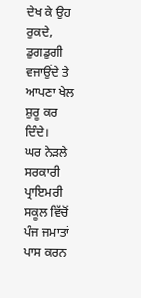ਦੇਖ ਕੇ ਉਹ ਰੁਕਦੇ, ਡੁਗਡੁਗੀ ਵਜਾਉਂਦੇ ਤੇ ਆਪਣਾ ਖੇਲ ਸ਼ੁਰੂ ਕਰ ਦਿੰਦੇ।
ਘਰ ਨੇੜਲੇ ਸਰਕਾਰੀ ਪ੍ਰਾਇਮਰੀ ਸਕੂਲ ਵਿੱਚੋਂ ਪੰਜ ਜਮਾਤਾਂ ਪਾਸ ਕਰਨ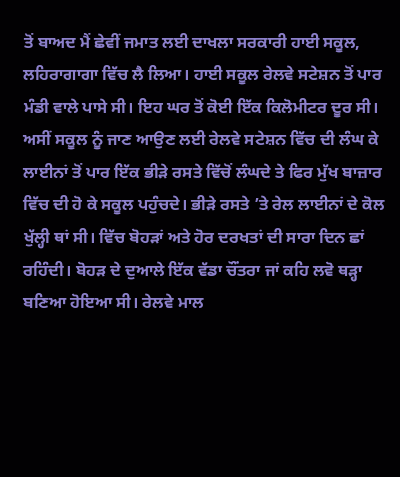ਤੋਂ ਬਾਅਦ ਮੈਂ ਛੇਵੀਂ ਜਮਾਤ ਲਈ ਦਾਖਲਾ ਸਰਕਾਰੀ ਹਾਈ ਸਕੂਲ, ਲਹਿਰਾਗਾਗਾ ਵਿੱਚ ਲੈ ਲਿਆ। ਹਾਈ ਸਕੂਲ ਰੇਲਵੇ ਸਟੇਸ਼ਨ ਤੋਂ ਪਾਰ ਮੰਡੀ ਵਾਲੇ ਪਾਸੇ ਸੀ। ਇਹ ਘਰ ਤੋਂ ਕੋਈ ਇੱਕ ਕਿਲੋਮੀਟਰ ਦੂਰ ਸੀ। ਅਸੀਂ ਸਕੂਲ ਨੂੰ ਜਾਣ ਆਉਣ ਲਈ ਰੇਲਵੇ ਸਟੇਸ਼ਨ ਵਿੱਚ ਦੀ ਲੰਘ ਕੇ ਲਾਈਨਾਂ ਤੋਂ ਪਾਰ ਇੱਕ ਭੀੜੇ ਰਸਤੇ ਵਿੱਚੋਂ ਲੰਘਦੇ ਤੇ ਫਿਰ ਮੁੱਖ ਬਾਜ਼ਾਰ ਵਿੱਚ ਦੀ ਹੋ ਕੇ ਸਕੂਲ ਪਹੁੰਚਦੇ। ਭੀੜੇ ਰਸਤੇ ’ਤੇ ਰੇਲ ਲਾਈਨਾਂ ਦੇ ਕੋਲ ਖੁੱਲ੍ਹੀ ਥਾਂ ਸੀ। ਵਿੱਚ ਬੋਹੜਾਂ ਅਤੇ ਹੋਰ ਦਰਖਤਾਂ ਦੀ ਸਾਰਾ ਦਿਨ ਛਾਂ ਰਹਿੰਦੀ। ਬੋਹੜ ਦੇ ਦੁਆਲੇ ਇੱਕ ਵੱਡਾ ਚੌਂਤਰਾ ਜਾਂ ਕਹਿ ਲਵੋ ਥੜ੍ਹਾ ਬਣਿਆ ਹੋਇਆ ਸੀ। ਰੇਲਵੇ ਮਾਲ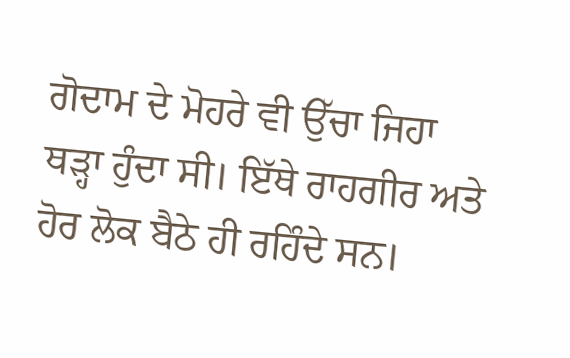ਗੋਦਾਮ ਦੇ ਮੋਹਰੇ ਵੀ ਉੱਚਾ ਜਿਹਾ ਥੜ੍ਹਾ ਹੁੰਦਾ ਸੀ। ਇੱਥੇ ਰਾਹਗੀਰ ਅਤੇ ਹੋਰ ਲੋਕ ਬੈਠੇ ਹੀ ਰਹਿੰਦੇ ਸਨ।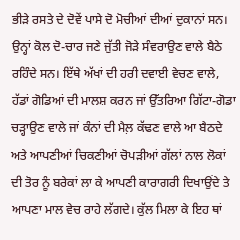ਭੀੜੇ ਰਸਤੇ ਦੇ ਦੋਵੇਂ ਪਾਸੇ ਦੋ ਮੋਚੀਆਂ ਦੀਆਂ ਦੁਕਾਨਾਂ ਸਨ। ਉਨ੍ਹਾਂ ਕੋਲ ਦੋ-ਚਾਰ ਜਣੇ ਜੁੱਤੀ ਜੋੜੇ ਸੰਵਰਾਉਣ ਵਾਲੇ ਬੈਠੇ ਰਹਿੰਦੇ ਸਨ। ਇੱਥੇ ਅੱਖਾਂ ਦੀ ਹਰੀ ਦਵਾਈ ਵੇਚਣ ਵਾਲੇ, ਹੱਡਾਂ ਗੋਡਿਆਂ ਦੀ ਮਾਲਸ਼ ਕਰਨ ਜਾਂ ਉੱਤਰਿਆ ਗਿੱਟਾ-ਗੋਡਾ ਚੜ੍ਹਾਉਣ ਵਾਲੇ ਜਾਂ ਕੰਨਾਂ ਦੀ ਮੈਲ਼ ਕੱਢਣ ਵਾਲੇ ਆ ਬੈਠਦੇ ਅਤੇ ਆਪਣੀਆਂ ਚਿਕਣੀਆਂ ਚੋਪੜੀਆਂ ਗੱਲਾਂ ਨਾਲ ਲੋਕਾਂ ਦੀ ਤੋਰ ਨੂੰ ਬਰੇਕਾਂ ਲਾ ਕੇ ਆਪਣੀ ਕਾਰਾਗਰੀ ਦਿਖਾਉਂਦੇ ਤੇ ਆਪਣਾ ਮਾਲ ਵੇਚ ਰਾਹੇ ਲੱਗਦੇ। ਕੁੱਲ ਮਿਲਾ ਕੇ ਇਹ ਥਾਂ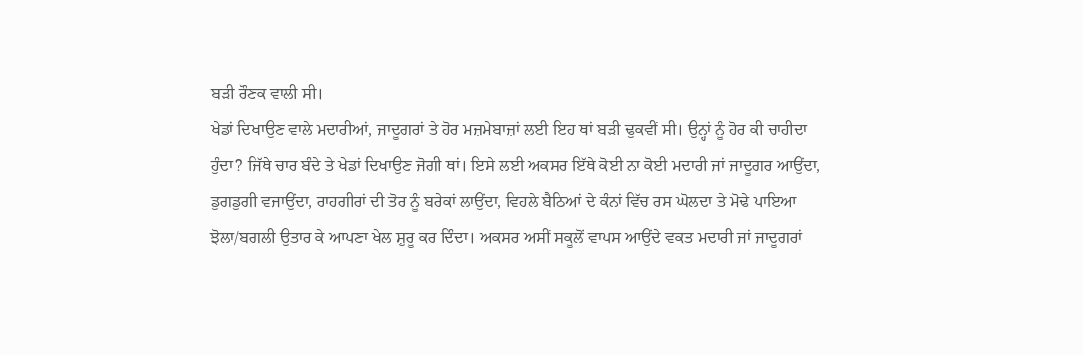ਬੜੀ ਰੌਣਕ ਵਾਲੀ ਸੀ।
ਖੇਡਾਂ ਦਿਖਾਉਣ ਵਾਲੇ ਮਦਾਰੀਆਂ, ਜਾਦੂਗਰਾਂ ਤੇ ਹੋਰ ਮਜ਼ਮੇਬਾਜ਼ਾਂ ਲਈ ਇਹ ਥਾਂ ਬੜੀ ਢੁਕਵੀਂ ਸੀ। ਉਨ੍ਹਾਂ ਨੂੰ ਹੋਰ ਕੀ ਚਾਹੀਦਾ ਹੁੰਦਾ? ਜਿੱਥੇ ਚਾਰ ਬੰਦੇ ਤੇ ਖੇਡਾਂ ਦਿਖਾਉਣ ਜੋਗੀ ਥਾਂ। ਇਸੇ ਲਈ ਅਕਸਰ ਇੱਥੇ ਕੋਈ ਨਾ ਕੋਈ ਮਦਾਰੀ ਜਾਂ ਜਾਦੂਗਰ ਆਉਂਦਾ, ਡੁਗਡੁਗੀ ਵਜਾਉਂਦਾ, ਰਾਹਗੀਰਾਂ ਦੀ ਤੋਰ ਨੂੰ ਬਰੇਕਾਂ ਲਾਉਂਦਾ, ਵਿਹਲੇ ਬੈਠਿਆਂ ਦੇ ਕੰਨਾਂ ਵਿੱਚ ਰਸ ਘੋਲਦਾ ਤੇ ਮੋਢੇ ਪਾਇਆ ਝੋਲਾ/ਬਗਲੀ ਉਤਾਰ ਕੇ ਆਪਣਾ ਖੇਲ ਸ਼ੁਰੂ ਕਰ ਦਿੰਦਾ। ਅਕਸਰ ਅਸੀਂ ਸਕੂਲੋਂ ਵਾਪਸ ਆਉਂਦੇ ਵਕਤ ਮਦਾਰੀ ਜਾਂ ਜਾਦੂਗਰਾਂ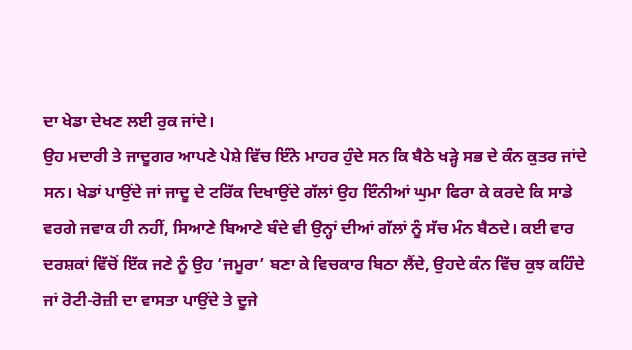ਦਾ ਖੇਡਾ ਦੇਖਣ ਲਈ ਰੁਕ ਜਾਂਦੇ।
ਉਹ ਮਦਾਰੀ ਤੇ ਜਾਦੂਗਰ ਆਪਣੇ ਪੇਸ਼ੇ ਵਿੱਚ ਇੰਨੇ ਮਾਹਰ ਹੁੰਦੇ ਸਨ ਕਿ ਬੈਠੇ ਖੜ੍ਹੇ ਸਭ ਦੇ ਕੰਨ ਕੁਤਰ ਜਾਂਦੇ ਸਨ। ਖੇਡਾਂ ਪਾਉਂਦੇ ਜਾਂ ਜਾਦੂ ਦੇ ਟਰਿੱਕ ਦਿਖਾਉਂਦੇ ਗੱਲਾਂ ਉਹ ਇੰਨੀਆਂ ਘੁਮਾ ਫਿਰਾ ਕੇ ਕਰਦੇ ਕਿ ਸਾਡੇ ਵਰਗੇ ਜਵਾਕ ਹੀ ਨਹੀਂ, ਸਿਆਣੇ ਬਿਆਣੇ ਬੰਦੇ ਵੀ ਉਨ੍ਹਾਂ ਦੀਆਂ ਗੱਲਾਂ ਨੂੰ ਸੱਚ ਮੰਨ ਬੈਠਦੇ। ਕਈ ਵਾਰ ਦਰਸ਼ਕਾਂ ਵਿੱਚੋਂ ਇੱਕ ਜਣੇ ਨੂੰ ਉਹ ‘ਜਮੂਰਾ’ ਬਣਾ ਕੇ ਵਿਚਕਾਰ ਬਿਠਾ ਲੈਂਦੇ, ਉਹਦੇ ਕੰਨ ਵਿੱਚ ਕੁਝ ਕਹਿੰਦੇ ਜਾਂ ਰੋਟੀ-ਰੋਜ਼ੀ ਦਾ ਵਾਸਤਾ ਪਾਉਂਦੇ ਤੇ ਦੂਜੇ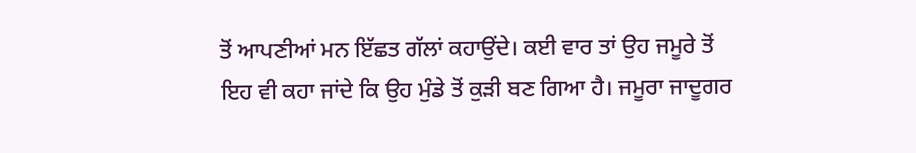ਤੋਂ ਆਪਣੀਆਂ ਮਨ ਇੱਛਤ ਗੱਲਾਂ ਕਹਾਉਂਦੇ। ਕਈ ਵਾਰ ਤਾਂ ਉਹ ਜਮੂਰੇ ਤੋਂ ਇਹ ਵੀ ਕਹਾ ਜਾਂਦੇ ਕਿ ਉਹ ਮੁੰਡੇ ਤੋਂ ਕੁੜੀ ਬਣ ਗਿਆ ਹੈ। ਜਮੂਰਾ ਜਾਦੂਗਰ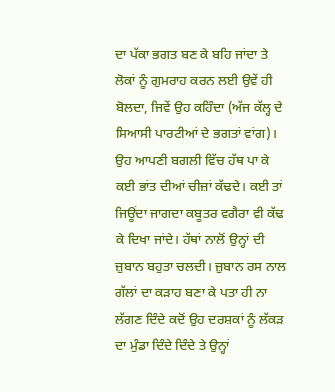ਦਾ ਪੱਕਾ ਭਗਤ ਬਣ ਕੇ ਬਹਿ ਜਾਂਦਾ ਤੇ ਲੋਕਾਂ ਨੂੰ ਗੁਮਰਾਹ ਕਰਨ ਲਈ ਉਵੇਂ ਹੀ ਬੋਲਦਾ, ਜਿਵੇਂ ਉਹ ਕਹਿੰਦਾ (ਅੱਜ ਕੱਲ੍ਹ ਦੇ ਸਿਆਸੀ ਪਾਰਟੀਆਂ ਦੇ ਭਗਤਾਂ ਵਾਂਗ)।
ਉਹ ਆਪਣੀ ਬਗਲੀ ਵਿੱਚ ਹੱਥ ਪਾ ਕੇ ਕਈ ਭਾਂਤ ਦੀਆਂ ਚੀਜ਼ਾਂ ਕੱਢਦੇ। ਕਈ ਤਾਂ ਜਿਊਂਦਾ ਜਾਗਦਾ ਕਬੂਤਰ ਵਗੈਰਾ ਵੀ ਕੱਢ ਕੇ ਦਿਖਾ ਜਾਂਦੇ। ਹੱਥਾਂ ਨਾਲੋਂ ਉਨ੍ਹਾਂ ਦੀ ਜ਼ੁਬਾਨ ਬਹੁਤਾ ਚਲਦੀ। ਜ਼ੁਬਾਨ ਰਸ ਨਾਲ ਗੱਲਾਂ ਦਾ ਕੜਾਹ ਬਣਾ ਕੇ ਪਤਾ ਹੀ ਨਾ ਲੱਗਣ ਦਿੰਦੇ ਕਦੋਂ ਉਹ ਦਰਸ਼ਕਾਂ ਨੂੰ ਲੱਕੜ ਦਾ ਮੁੰਡਾ ਦਿੰਦੇ ਦਿੰਦੇ ਤੇ ਉਨ੍ਹਾਂ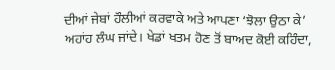ਦੀਆਂ ਜੇਬਾਂ ਹੌਲੀਆਂ ਕਰਵਾਕੇ ਅਤੇ ਆਪਣਾ ‘ਝੋਲਾ ਉਠਾ ਕੇ’ ਅਹਾਂਹ ਲੰਘ ਜਾਂਦੇ। ਖੇਡਾਂ ਖਤਮ ਹੋਣ ਤੋਂ ਬਾਅਦ ਕੋਈ ਕਹਿੰਦਾ,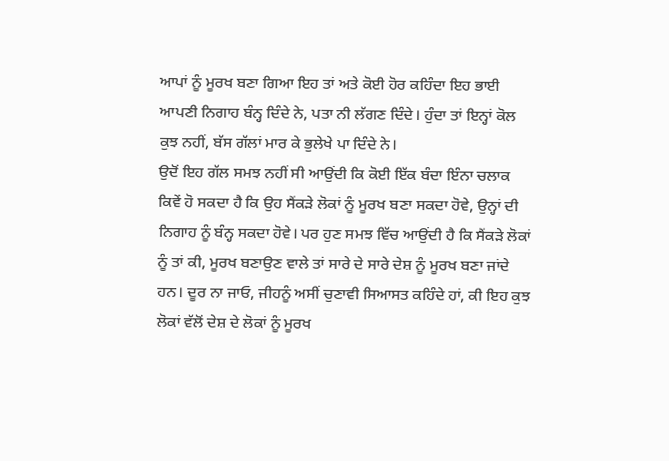ਆਪਾਂ ਨੂੰ ਮੂਰਖ ਬਣਾ ਗਿਆ ਇਹ ਤਾਂ ਅਤੇ ਕੋਈ ਹੋਰ ਕਹਿੰਦਾ ਇਹ ਭਾਈ ਆਪਣੀ ਨਿਗਾਹ ਬੰਨ੍ਹ ਦਿੰਦੇ ਨੇ, ਪਤਾ ਨੀ ਲੱਗਣ ਦਿੰਦੇ। ਹੁੰਦਾ ਤਾਂ ਇਨ੍ਹਾਂ ਕੋਲ ਕੁਝ ਨਹੀਂ, ਬੱਸ ਗੱਲਾਂ ਮਾਰ ਕੇ ਭੁਲੇਖੇ ਪਾ ਦਿੰਦੇ ਨੇ।
ਉਦੋਂ ਇਹ ਗੱਲ ਸਮਝ ਨਹੀਂ ਸੀ ਆਉਂਦੀ ਕਿ ਕੋਈ ਇੱਕ ਬੰਦਾ ਇੰਨਾ ਚਲਾਕ ਕਿਵੇਂ ਹੋ ਸਕਦਾ ਹੈ ਕਿ ਉਹ ਸੈਂਕੜੇ ਲੋਕਾਂ ਨੂੰ ਮੂਰਖ ਬਣਾ ਸਕਦਾ ਹੋਵੇ, ਉਨ੍ਹਾਂ ਦੀ ਨਿਗਾਹ ਨੂੰ ਬੰਨ੍ਹ ਸਕਦਾ ਹੋਵੇ। ਪਰ ਹੁਣ ਸਮਝ ਵਿੱਚ ਆਉਂਦੀ ਹੈ ਕਿ ਸੈਂਕੜੇ ਲੋਕਾਂ ਨੂੰ ਤਾਂ ਕੀ, ਮੂਰਖ ਬਣਾਉਣ ਵਾਲੇ ਤਾਂ ਸਾਰੇ ਦੇ ਸਾਰੇ ਦੇਸ਼ ਨੂੰ ਮੂਰਖ ਬਣਾ ਜਾਂਦੇ ਹਨ। ਦੂਰ ਨਾ ਜਾਓ, ਜੀਹਨੂੰ ਅਸੀਂ ਚੁਣਾਵੀ ਸਿਆਸਤ ਕਹਿੰਦੇ ਹਾਂ, ਕੀ ਇਹ ਕੁਝ ਲੋਕਾਂ ਵੱਲੋਂ ਦੇਸ਼ ਦੇ ਲੋਕਾਂ ਨੂੰ ਮੂਰਖ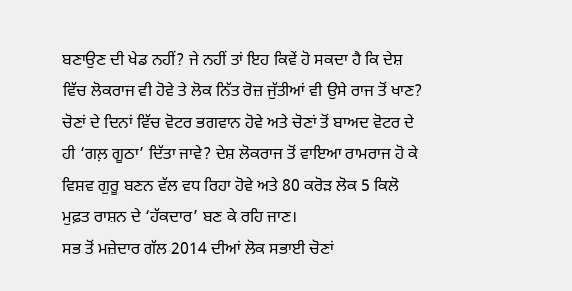ਬਣਾਉਣ ਦੀ ਖੇਡ ਨਹੀਂ? ਜੇ ਨਹੀਂ ਤਾਂ ਇਹ ਕਿਵੇਂ ਹੋ ਸਕਦਾ ਹੈ ਕਿ ਦੇਸ਼ ਵਿੱਚ ਲੋਕਰਾਜ ਵੀ ਹੋਵੇ ਤੇ ਲੋਕ ਨਿੱਤ ਰੋਜ਼ ਜੁੱਤੀਆਂ ਵੀ ਉਸੇ ਰਾਜ ਤੋਂ ਖਾਣ? ਚੋਣਾਂ ਦੇ ਦਿਨਾਂ ਵਿੱਚ ਵੋਟਰ ਭਗਵਾਨ ਹੋਵੇ ਅਤੇ ਚੋਣਾਂ ਤੋਂ ਬਾਅਦ ਵੋਟਰ ਦੇ ਹੀ ‘ਗਲ਼ ਗੂਠਾ’ ਦਿੱਤਾ ਜਾਵੇ? ਦੇਸ਼ ਲੋਕਰਾਜ ਤੋਂ ਵਾਇਆ ਰਾਮਰਾਜ ਹੋ ਕੇ ਵਿਸ਼ਵ ਗੁਰੂ ਬਣਨ ਵੱਲ ਵਧ ਰਿਹਾ ਹੋਵੇ ਅਤੇ 80 ਕਰੋੜ ਲੋਕ 5 ਕਿਲੋ ਮੁਫ਼ਤ ਰਾਸ਼ਨ ਦੇ ‘ਹੱਕਦਾਰ’ ਬਣ ਕੇ ਰਹਿ ਜਾਣ।
ਸਭ ਤੋਂ ਮਜ਼ੇਦਾਰ ਗੱਲ 2014 ਦੀਆਂ ਲੋਕ ਸਭਾਈ ਚੋਣਾਂ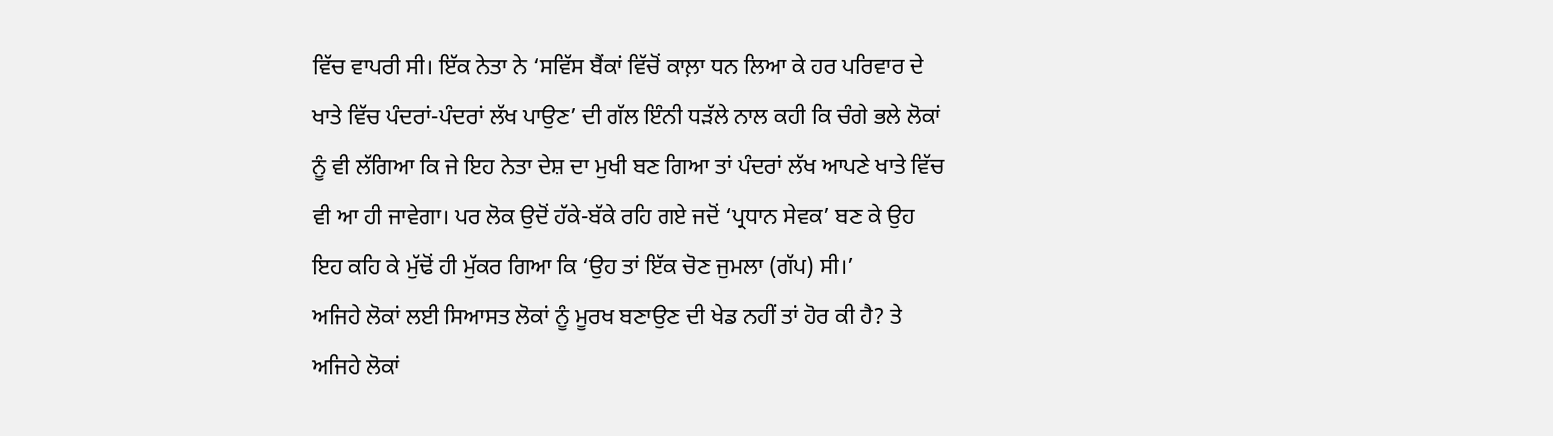ਵਿੱਚ ਵਾਪਰੀ ਸੀ। ਇੱਕ ਨੇਤਾ ਨੇ ‘ਸਵਿੱਸ ਬੈਂਕਾਂ ਵਿੱਚੋਂ ਕਾਲ਼ਾ ਧਨ ਲਿਆ ਕੇ ਹਰ ਪਰਿਵਾਰ ਦੇ ਖਾਤੇ ਵਿੱਚ ਪੰਦਰਾਂ-ਪੰਦਰਾਂ ਲੱਖ ਪਾਉਣ’ ਦੀ ਗੱਲ ਇੰਨੀ ਧੜੱਲੇ ਨਾਲ ਕਹੀ ਕਿ ਚੰਗੇ ਭਲੇ ਲੋਕਾਂ ਨੂੰ ਵੀ ਲੱਗਿਆ ਕਿ ਜੇ ਇਹ ਨੇਤਾ ਦੇਸ਼ ਦਾ ਮੁਖੀ ਬਣ ਗਿਆ ਤਾਂ ਪੰਦਰਾਂ ਲੱਖ ਆਪਣੇ ਖਾਤੇ ਵਿੱਚ ਵੀ ਆ ਹੀ ਜਾਵੇਗਾ। ਪਰ ਲੋਕ ਉਦੋਂ ਹੱਕੇ-ਬੱਕੇ ਰਹਿ ਗਏ ਜਦੋਂ ‘ਪ੍ਰਧਾਨ ਸੇਵਕ’ ਬਣ ਕੇ ਉਹ ਇਹ ਕਹਿ ਕੇ ਮੁੱਢੋਂ ਹੀ ਮੁੱਕਰ ਗਿਆ ਕਿ ‘ਉਹ ਤਾਂ ਇੱਕ ਚੋਣ ਜੁਮਲਾ (ਗੱਪ) ਸੀ।’
ਅਜਿਹੇ ਲੋਕਾਂ ਲਈ ਸਿਆਸਤ ਲੋਕਾਂ ਨੂੰ ਮੂਰਖ ਬਣਾਉਣ ਦੀ ਖੇਡ ਨਹੀਂ ਤਾਂ ਹੋਰ ਕੀ ਹੈ? ਤੇ ਅਜਿਹੇ ਲੋਕਾਂ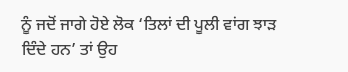ਨੂੰ ਜਦੋਂ ਜਾਗੇ ਹੋਏ ਲੋਕ ‘ਤਿਲਾਂ ਦੀ ਪੂਲੀ ਵਾਂਗ ਝਾੜ ਦਿੰਦੇ ਹਨ’ ਤਾਂ ਉਹ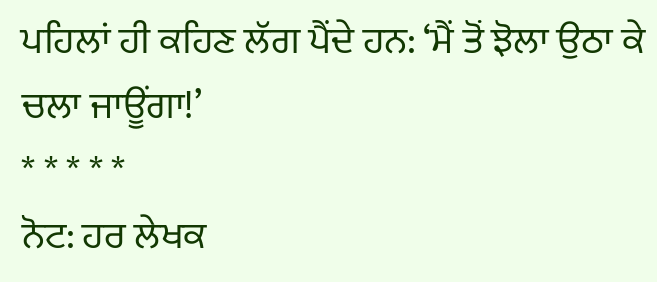ਪਹਿਲਾਂ ਹੀ ਕਹਿਣ ਲੱਗ ਪੈਂਦੇ ਹਨ: ‘ਮੈਂ ਤੋਂ ਝੋਲਾ ਉਠਾ ਕੇ ਚਲਾ ਜਾਊਂਗਾ!’
* * * * *
ਨੋਟ: ਹਰ ਲੇਖਕ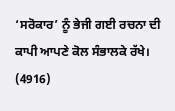‘ਸਰੋਕਾਰ’ ਨੂੰ ਭੇਜੀ ਗਈ ਰਚਨਾ ਦੀ ਕਾਪੀ ਆਪਣੇ ਕੋਲ ਸੰਭਾਲਕੇ ਰੱਖੇ।
(4916)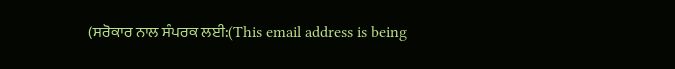(ਸਰੋਕਾਰ ਨਾਲ ਸੰਪਰਕ ਲਈ:(This email address is being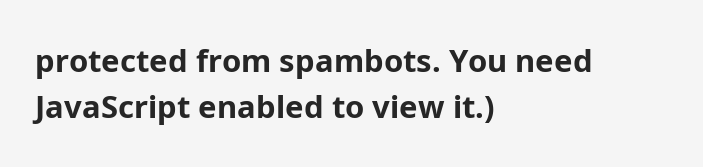protected from spambots. You need JavaScript enabled to view it.)